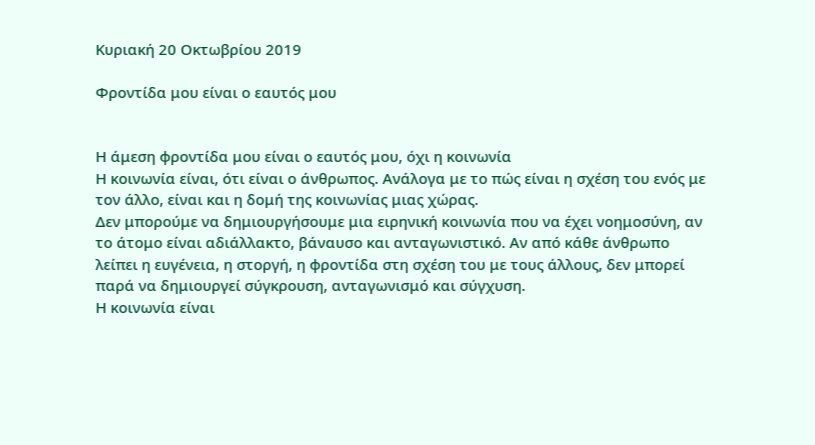Κυριακή 20 Οκτωβρίου 2019

Φροντίδα μου είναι ο εαυτός μου


Η άμεση φροντίδα μου είναι ο εαυτός μου, όχι η κοινωνία
Η κοινωνία είναι, ότι είναι ο άνθρωπος. Ανάλογα με το πώς είναι η σχέση του ενός με τον άλλο, είναι και η δομή της κοινωνίας μιας χώρας.
Δεν μπορούμε να δημιουργήσουμε μια ειρηνική κοινωνία που να έχει νοημοσύνη, αν το άτομο είναι αδιάλλακτο, βάναυσο και ανταγωνιστικό. Αν από κάθε άνθρωπο λείπει η ευγένεια, η στοργή, η φροντίδα στη σχέση του με τους άλλους, δεν μπορεί παρά να δημιουργεί σύγκρουση, ανταγωνισμό και σύγχυση.
Η κοινωνία είναι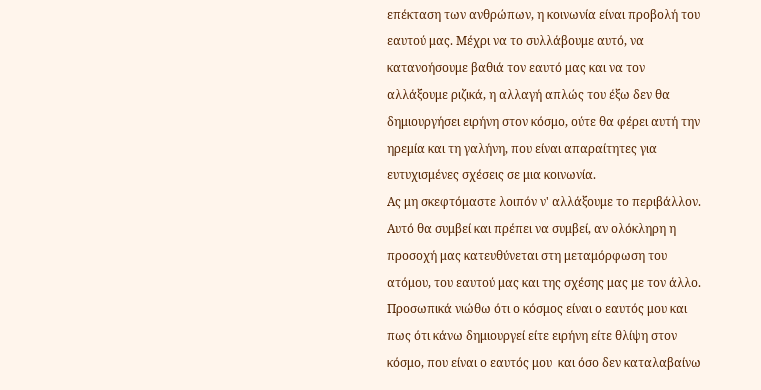επέκταση των ανθρώπων, η κοινωνία είναι προβολή του εαυτού μας. Μέχρι να το συλλάβουμε αυτό, να κατανοήσουμε βαθιά τον εαυτό μας και να τον αλλάξουμε ριζικά, η αλλαγή απλώς του έξω δεν θα δημιουργήσει ειρήνη στον κόσμο, ούτε θα φέρει αυτή την ηρεμία και τη γαλήνη, που είναι απαραίτητες για ευτυχισμένες σχέσεις σε μια κοινωνία.
Ας μη σκεφτόμαστε λοιπόν ν' αλλάξουμε το περιβάλλον. Αυτό θα συμβεί και πρέπει να συμβεί, αν ολόκληρη η προσοχή μας κατευθύνεται στη μεταμόρφωση του ατόμου, του εαυτού μας και της σχέσης μας με τον άλλο.
Προσωπικά νιώθω ότι ο κόσμος είναι ο εαυτός μου και πως ότι κάνω δημιουργεί είτε ειρήνη είτε θλίψη στον κόσμο, που είναι ο εαυτός μου  και όσο δεν καταλαβαίνω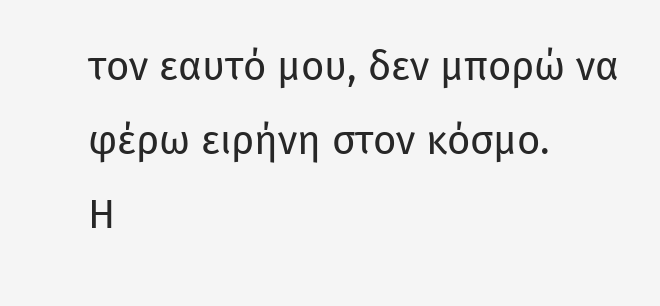τον εαυτό μου, δεν μπορώ να φέρω ειρήνη στον κόσμο.
Η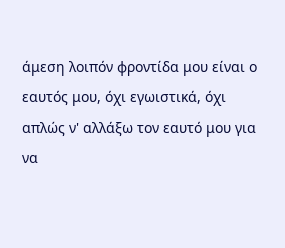άμεση λοιπόν φροντίδα μου είναι ο εαυτός μου, όχι εγωιστικά, όχι απλώς ν' αλλάξω τον εαυτό μου για να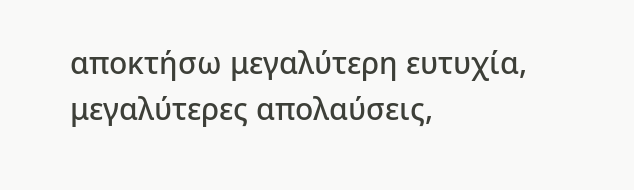αποκτήσω μεγαλύτερη ευτυχία, μεγαλύτερες απολαύσεις,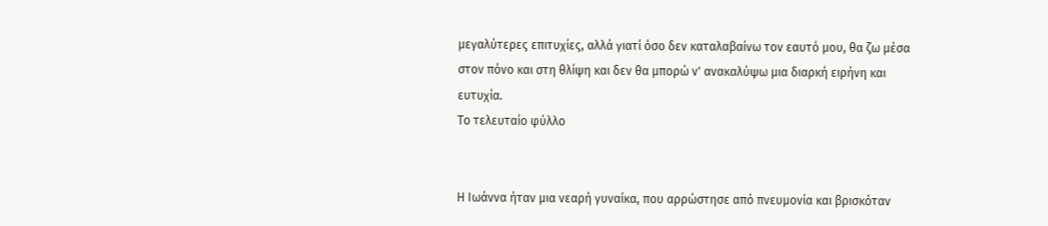μεγαλύτερες επιτυχίες, αλλά γιατί όσο δεν καταλαβαίνω τον εαυτό μου, θα ζω μέσα στον πόνο και στη θλίψη και δεν θα μπορώ ν' ανακαλύψω μια διαρκή ειρήνη και ευτυχία.
Το τελευταίο φύλλο


Η Ιωάννα ήταν μια νεαρή γυναίκα, που αρρώστησε από πνευμονία και βρισκόταν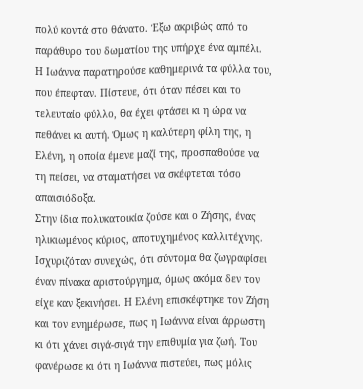πολύ κοντά στο θάνατο. Έξω ακριβώς από το παράθυρο του δωματίου της υπήρχε ένα αμπέλι. Η Ιωάννα παρατηρούσε καθημερινά τα φύλλα του, που έπεφταν. Πίστευε, ότι όταν πέσει και το τελευταίο φύλλο, θα έχει φτάσει κι η ώρα να πεθάνει κι αυτή. Όμως η καλύτερη φίλη της, η Ελένη, η οποία έμενε μαζί της, προσπαθούσε να τη πείσει, να σταματήσει να σκέφτεται τόσο απαισιόδοξα.
Στην ίδια πολυκατοικία ζούσε και ο Ζήσης, ένας ηλικιωμένος κύριος, αποτυχημένος καλλιτέχνης. Ισχυριζόταν συνεχώς, ότι σύντομα θα ζωγραφίσει έναν πίνακα αριστούργημα, όμως ακόμα δεν τον είχε καν ξεκινήσει. Η Ελένη επισκέφτηκε τον Ζήση και τον ενημέρωσε, πως η Ιωάννα είναι άρρωστη κι ότι χάνει σιγά-σιγά την επιθυμία για ζωή. Του φανέρωσε κι ότι η Ιωάννα πιστεύει, πως μόλις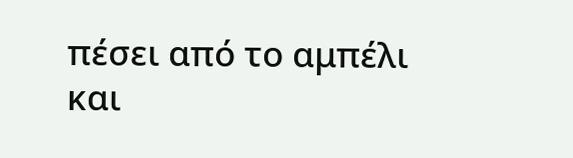πέσει από το αμπέλι και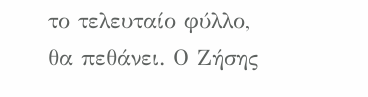το τελευταίο φύλλο, θα πεθάνει. Ο Ζήσης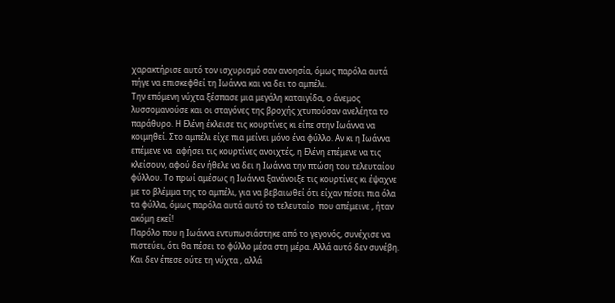χαρακτήρισε αυτό τον ισχυρισμό σαν ανοησία, όμως παρόλα αυτά πήγε να επισκεφθεί τη Ιωάννα και να δει το αμπέλι.
Την επόμενη νύχτα ξέσπασε μια μεγάλη καταιγίδα, ο άνεμος λυσσομανούσε και οι σταγόνες της βροχής χτυπούσαν ανελέητα το παράθυρο. Η Ελένη έκλεισε τις κουρτίνες κι είπε στην Ιωάννα να κοιμηθεί. Στο αμπέλι είχε πια μείνει μόνο ένα φύλλο. Αν κι η Ιωάννα επέμενε να  αφήσει τις κουρτίνες ανοιχτές, η Ελένη επέμενε να τις κλείσουν, αφού δεν ήθελε να δει η Ιωάννα την πτώση του τελευταίου φύλλου. Το πρωί αμέσως η Ιωάννα ξανάνοιξε τις κουρτίνες κι έψαχνε με το βλέμμα της το αμπέλι, για να βεβαιωθεί ότι είχαν πέσει πια όλα τα φύλλα, όμως παρόλα αυτά αυτό το τελευταίο  που απέμεινε , ήταν ακόμη εκεί!
Παρόλο που η Ιωάννα εντυπωσιάστηκε από το γεγονός, συνέχισε να πιστεύει, ότι θα πέσει το φύλλο μέσα στη μέρα. Αλλά αυτό δεν συνέβη. Και δεν έπεσε ούτε τη νύχτα , αλλά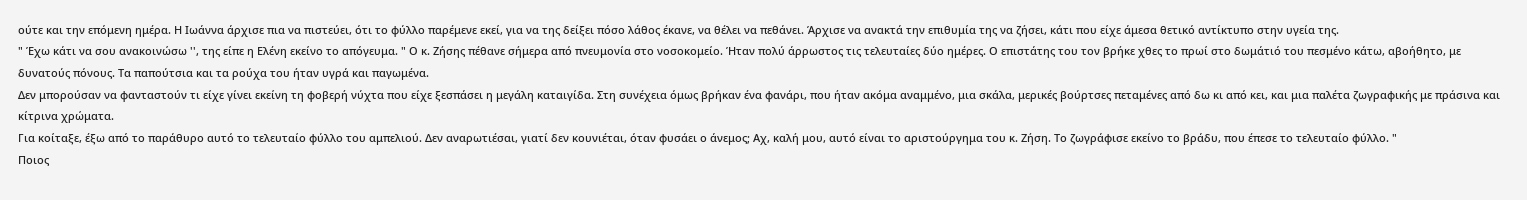ούτε και την επόμενη ημέρα. Η Ιωάννα άρχισε πια να πιστεύει, ότι το φύλλο παρέμενε εκεί, για να της δείξει πόσο λάθος έκανε, να θέλει να πεθάνει. Άρχισε να ανακτά την επιθυμία της να ζήσει, κάτι που είχε άμεσα θετικό αντίκτυπο στην υγεία της.
" Έχω κάτι να σου ανακοινώσω '', της είπε η Ελένη εκείνο το απόγευμα. " Ο κ. Ζήσης πέθανε σήμερα από πνευμονία στο νοσοκομείο. Ήταν πολύ άρρωστος τις τελευταίες δύο ημέρες. Ο επιστάτης του τον βρήκε χθες το πρωί στο δωμάτιό του πεσμένο κάτω, αβοήθητο, με δυνατούς πόνους. Τα παπούτσια και τα ρούχα του ήταν υγρά και παγωμένα.
Δεν μπορούσαν να φανταστούν τι είχε γίνει εκείνη τη φοβερή νύχτα που είχε ξεσπάσει η μεγάλη καταιγίδα. Στη συνέχεια όμως βρήκαν ένα φανάρι, που ήταν ακόμα αναμμένο, μια σκάλα, μερικές βούρτσες πεταμένες από δω κι από κει, και μια παλέτα ζωγραφικής με πράσινα και κίτρινα χρώματα.
Για κοίταξε, έξω από το παράθυρο αυτό το τελευταίο φύλλο του αμπελιού. Δεν αναρωτιέσαι, γιατί δεν κουνιέται, όταν φυσάει ο άνεμος; Αχ, καλή μου, αυτό είναι το αριστούργημα του κ. Ζήση. Το ζωγράφισε εκείνο το βράδυ, που έπεσε το τελευταίο φύλλο. "
Ποιος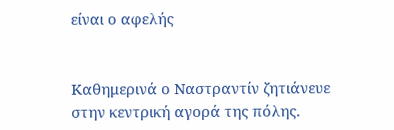είναι ο αφελής


Καθημερινά ο Ναστραντίν ζητιάνευε στην κεντρική αγορά της πόλης.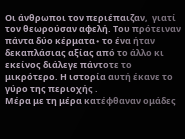Οι άνθρωποι τον περιέπαιζαν,  γιατί τον θεωρούσαν αφελή. Του πρότειναν πάντα δύο κέρματα∙ το ένα ήταν δεκαπλάσιας αξίας από το άλλο κι εκείνος διάλεγε πάντοτε το μικρότερο. Η ιστορία αυτή έκανε το γύρο της περιοχής .
Μέρα με τη μέρα κατέφθαναν ομάδες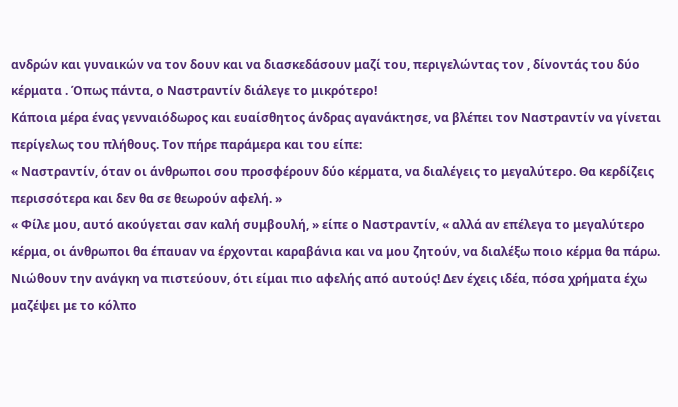ανδρών και γυναικών να τον δουν και να διασκεδάσουν μαζί του, περιγελώντας τον , δίνοντάς του δύο κέρματα . Όπως πάντα, ο Ναστραντίν διάλεγε το μικρότερο!
Κάποια μέρα ένας γενναιόδωρος και ευαίσθητος άνδρας αγανάκτησε, να βλέπει τον Ναστραντίν να γίνεται περίγελως του πλήθους. Τον πήρε παράμερα και του είπε:
« Ναστραντίν, όταν οι άνθρωποι σου προσφέρουν δύο κέρματα, να διαλέγεις το μεγαλύτερο. Θα κερδίζεις περισσότερα και δεν θα σε θεωρούν αφελή. »
« Φίλε μου, αυτό ακούγεται σαν καλή συμβουλή, » είπε ο Ναστραντίν, « αλλά αν επέλεγα το μεγαλύτερο κέρμα, οι άνθρωποι θα έπαυαν να έρχονται καραβάνια και να μου ζητούν, να διαλέξω ποιο κέρμα θα πάρω. Νιώθουν την ανάγκη να πιστεύουν, ότι είμαι πιο αφελής από αυτούς! Δεν έχεις ιδέα, πόσα χρήματα έχω μαζέψει με το κόλπο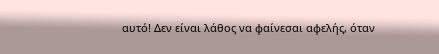αυτό! Δεν είναι λάθος να φαίνεσαι αφελής, όταν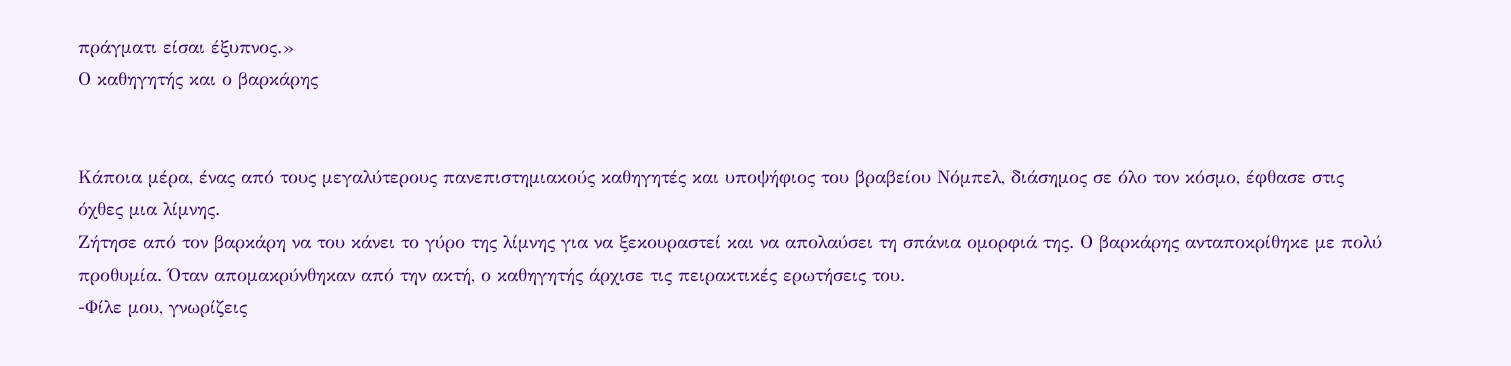πράγματι είσαι έξυπνος.»
Ο καθηγητής και ο βαρκάρης


Κάποια μέρα, ένας από τους μεγαλύτερους πανεπιστημιακούς καθηγητές και υποψήφιος του βραβείου Νόμπελ, διάσημος σε όλο τον κόσμο, έφθασε στις όχθες μια λίμνης.
Ζήτησε από τον βαρκάρη να του κάνει το γύρο της λίμνης για να ξεκουραστεί και να απολαύσει τη σπάνια ομορφιά της. Ο βαρκάρης ανταποκρίθηκε με πολύ προθυμία. Όταν απομακρύνθηκαν από την ακτή, ο καθηγητής άρχισε τις πειρακτικές ερωτήσεις του.
-Φίλε μου, γνωρίζεις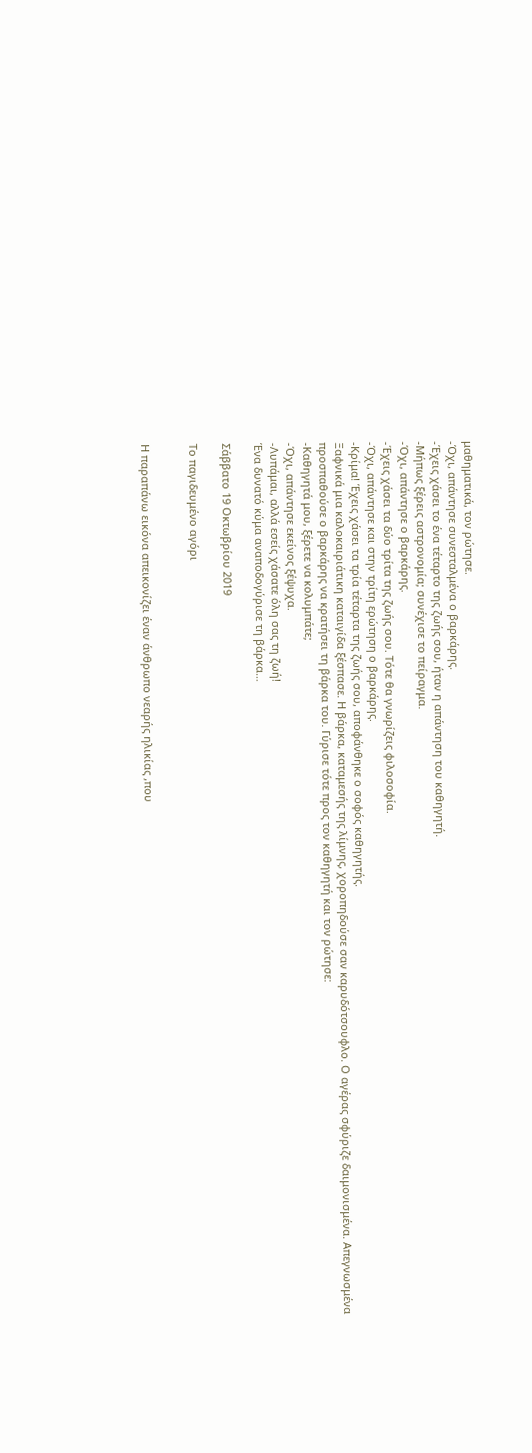μαθηματικά, τον ρώτησε.
-Όχι, απάντησε συνεσταλμένα ο βαρκάρης.
-Έχεις χάσει το ένα τέταρτο της ζωής σου, ήταν η απάντηση του καθηγητή.
-Μήπως ξέρεις αστρονομία; συνέχισε το πείραγμα.
-Όχι, απάντησε ο βαρκάρης.
-Έχεις χάσει τα δύο τρίτα της ζωής σου. Τότε θα γνωρίζεις φιλοσοφία.
-Όχι, απάντησε και στην τρίτη ερώτηση ο βαρκάρης.
-Κρίμα! Έχεις χάσει τα τρία τέταρτα της ζωής σου, αποφάνθηκε ο σοφός καθηγητής.
Ξαφνικά μια καλοκαιριάτικη καταιγίδα ξέσπασε. Η βάρκα, καταμεσής της λίμνης, χοροπηδούσε σαν καρυδότσουφλο. Ο αγέρας σφύριζε δαιμονισμένα. Απεγνωσμένα προσπαθούσε ο βαρκάρης να κρατήσει τη βάρκα του. Γύρισε τότε προς τον καθηγητή και τον ρώτησε:
-Καθηγητά μου, ξέρετε να κολυμπάτε;
-Όχι, απάντησε εκείνος ξέψυχα.
-Λυπάμαι, αλλά εσείς χάσατε όλη σας τη ζωή!
Ένα δυνατό κύμα αναποδογύρισε τη βάρκα…

Σάββατο 19 Οκτωβρίου 2019

Το παγιδευμένο αγόρι


Η παραπάνω εικόνα απεικονίζει έναν άνθρωπο νεαρής ηλικίας ,που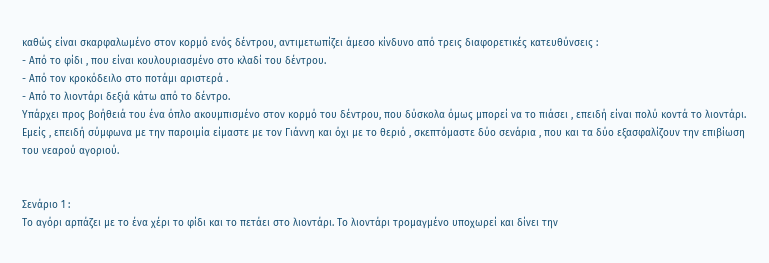καθώς είναι σκαρφαλωμένο στον κορμό ενός δέντρου, αντιμετωπίζει άμεσο κίνδυνο από τρεις διαφορετικές κατευθύνσεις :
- Από το φίδι , που είναι κουλουριασμένο στο κλαδί του δέντρου.
- Από τον κροκόδειλο στο ποτάμι αριστερά .
- Από το λιοντάρι δεξιά κάτω από το δέντρο.
Υπάρχει προς βοήθειά του ένα όπλο ακουμπισμένο στον κορμό του δέντρου, που δύσκολα όμως μπορεί να το πιάσει , επειδή είναι πολύ κοντά το λιοντάρι.
Εμείς , επειδή σύμφωνα με την παροιμία είμαστε με τον Γιάννη και όχι με το θεριό , σκεπτόμαστε δύο σενάρια , που και τα δύο εξασφαλίζουν την επιβίωση του νεαρού αγοριού.


Σενάριο 1 :
Το αγόρι αρπάζει με το ένα χέρι το φίδι και το πετάει στο λιοντάρι. Το λιοντάρι τρομαγμένο υποχωρεί και δίνει την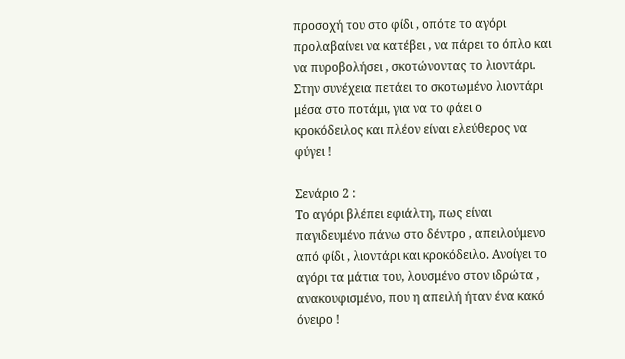προσοχή του στο φίδι , οπότε το αγόρι προλαβαίνει να κατέβει , να πάρει το όπλο και να πυροβολήσει , σκοτώνοντας το λιοντάρι. Στην συνέχεια πετάει το σκοτωμένο λιοντάρι μέσα στο ποτάμι, για να το φάει ο κροκόδειλος και πλέον είναι ελεύθερος να φύγει !

Σενάριο 2 :
Το αγόρι βλέπει εφιάλτη, πως είναι παγιδευμένο πάνω στο δέντρο , απειλούμενο από φίδι , λιοντάρι και κροκόδειλο. Ανοίγει το αγόρι τα μάτια του, λουσμένο στον ιδρώτα , ανακουφισμένο, που η απειλή ήταν ένα κακό όνειρο !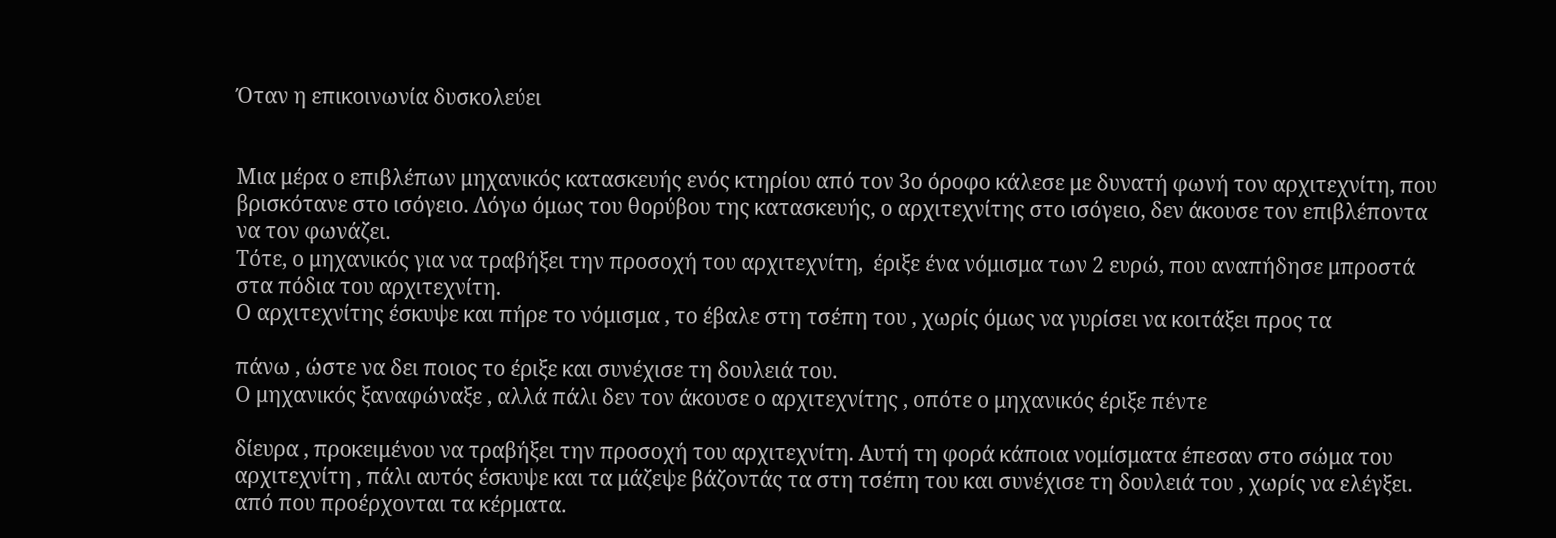Όταν η επικοινωνία δυσκολεύει


Μια μέρα ο επιβλέπων μηχανικός κατασκευής ενός κτηρίου από τον 3ο όροφο κάλεσε με δυνατή φωνή τον αρχιτεχνίτη, που βρισκότανε στο ισόγειο. Λόγω όμως του θορύβου της κατασκευής, ο αρχιτεχνίτης στο ισόγειο, δεν άκουσε τον επιβλέποντα να τον φωνάζει.
Τότε, ο μηχανικός για να τραβήξει την προσοχή του αρχιτεχνίτη,  έριξε ένα νόμισμα των 2 ευρώ, που αναπήδησε μπροστά στα πόδια του αρχιτεχνίτη.
Ο αρχιτεχνίτης έσκυψε και πήρε το νόμισμα , το έβαλε στη τσέπη του , χωρίς όμως να γυρίσει να κοιτάξει προς τα

πάνω , ώστε να δει ποιος το έριξε και συνέχισε τη δουλειά του.
Ο μηχανικός ξαναφώναξε , αλλά πάλι δεν τον άκουσε ο αρχιτεχνίτης , οπότε ο μηχανικός έριξε πέντε

δίευρα , προκειμένου να τραβήξει την προσοχή του αρχιτεχνίτη. Αυτή τη φορά κάποια νομίσματα έπεσαν στο σώμα του αρχιτεχνίτη , πάλι αυτός έσκυψε και τα μάζεψε βάζοντάς τα στη τσέπη του και συνέχισε τη δουλειά του , χωρίς να ελέγξει. από που προέρχονται τα κέρματα.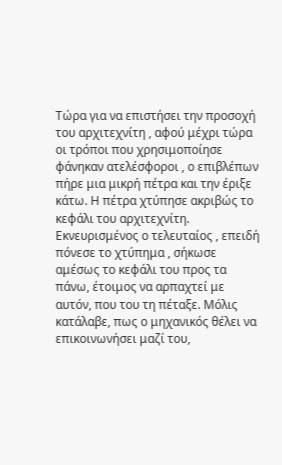Τώρα για να επιστήσει την προσοχή του αρχιτεχνίτη , αφού μέχρι τώρα οι τρόποι που χρησιμοποίησε φάνηκαν ατελέσφοροι , ο επιβλέπων πήρε μια μικρή πέτρα και την έριξε κάτω. Η πέτρα χτύπησε ακριβώς το κεφάλι του αρχιτεχνίτη. Εκνευρισμένος ο τελευταίος , επειδή πόνεσε το χτύπημα , σήκωσε αμέσως το κεφάλι του προς τα πάνω, έτοιμος να αρπαχτεί με αυτόν, που του τη πέταξε. Μόλις κατάλαβε, πως ο μηχανικός θέλει να επικοινωνήσει μαζί του,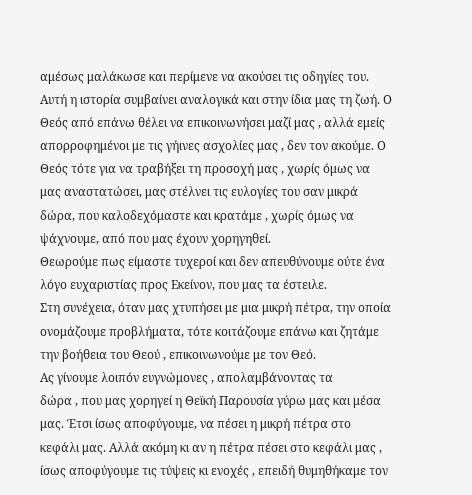αμέσως μαλάκωσε και περίμενε να ακούσει τις οδηγίες του.
Αυτή η ιστορία συμβαίνει αναλογικά και στην ίδια μας τη ζωή. Ο Θεός από επάνω θέλει να επικοινωνήσει μαζί μας , αλλά εμείς απορροφημένοι με τις γήινες ασχολίες μας , δεν τον ακούμε. Ο Θεός τότε για να τραβήξει τη προσοχή μας , χωρίς όμως να μας αναστατώσει, μας στέλνει τις ευλογίες του σαν μικρά δώρα, που καλοδεχόμαστε και κρατάμε , χωρίς όμως να ψάχνουμε, από που μας έχουν χορηγηθεί.
Θεωρούμε πως είμαστε τυχεροί και δεν απευθύνουμε ούτε ένα λόγο ευχαριστίας προς Εκείνον, που μας τα έστειλε.
Στη συνέχεια, όταν μας χτυπήσει με μια μικρή πέτρα, την οποία ονομάζουμε προβλήματα, τότε κοιτάζουμε επάνω και ζητάμε την βοήθεια του Θεού , επικοινωνούμε με τον Θεό.
Ας γίνουμε λοιπόν ευγνώμονες , απολαμβάνοντας τα
δώρα , που μας χορηγεί η Θεϊκή Παρουσία γύρω μας και μέσα μας. Έτσι ίσως αποφύγουμε, να πέσει η μικρή πέτρα στο κεφάλι μας. Αλλά ακόμη κι αν η πέτρα πέσει στο κεφάλι μας , ίσως αποφύγουμε τις τύψεις κι ενοχές , επειδή θυμηθήκαμε τον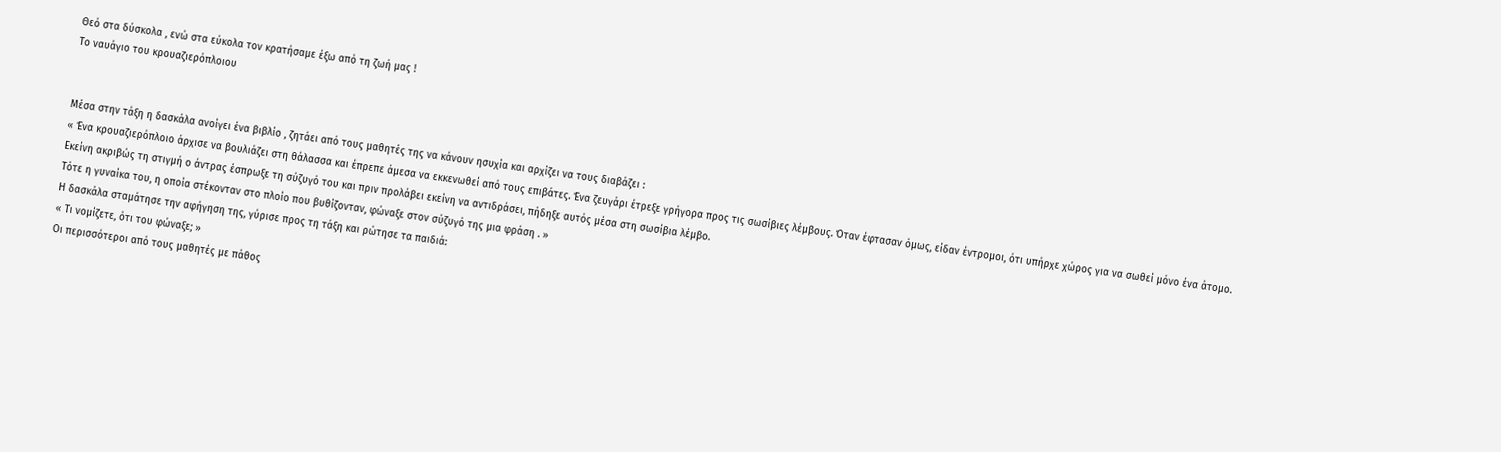Θεό στα δύσκολα , ενώ στα εύκολα τον κρατήσαμε έξω από τη ζωή μας !
Το ναυάγιο του κρουαζιερόπλοιου


Μέσα στην τάξη η δασκάλα ανοίγει ένα βιβλίο , ζητάει από τους μαθητές της να κάνουν ησυχία και αρχίζει να τους διαβάζει :
« Ένα κρουαζιερόπλοιο άρχισε να βουλιάζει στη θάλασσα και έπρεπε άμεσα να εκκενωθεί από τους επιβάτες. Ένα ζευγάρι έτρεξε γρήγορα προς τις σωσίβιες λέμβους. Όταν έφτασαν όμως, είδαν έντρομοι, ότι υπήρχε χώρος για να σωθεί μόνο ένα άτομο. Εκείνη ακριβώς τη στιγμή ο άντρας έσπρωξε τη σύζυγό του και πριν προλάβει εκείνη να αντιδράσει, πήδηξε αυτός μέσα στη σωσίβια λέμβο.
Τότε η γυναίκα του, η οποία στέκονταν στο πλοίο που βυθίζονταν, φώναξε στον σύζυγό της μια φράση . »
Η δασκάλα σταμάτησε την αφήγηση της, γύρισε προς τη τάξη και ρώτησε τα παιδιά:
« Τι νομίζετε, ότι του φώναξε; »
Οι περισσότεροι από τους μαθητές με πάθος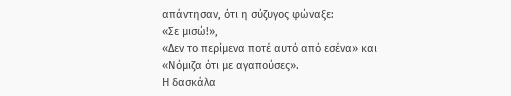απάντησαν, ότι η σύζυγος φώναξε:
«Σε μισώ!»,
«Δεν το περίμενα ποτέ αυτό από εσένα» και
«Νόμιζα ότι με αγαπούσες».
Η δασκάλα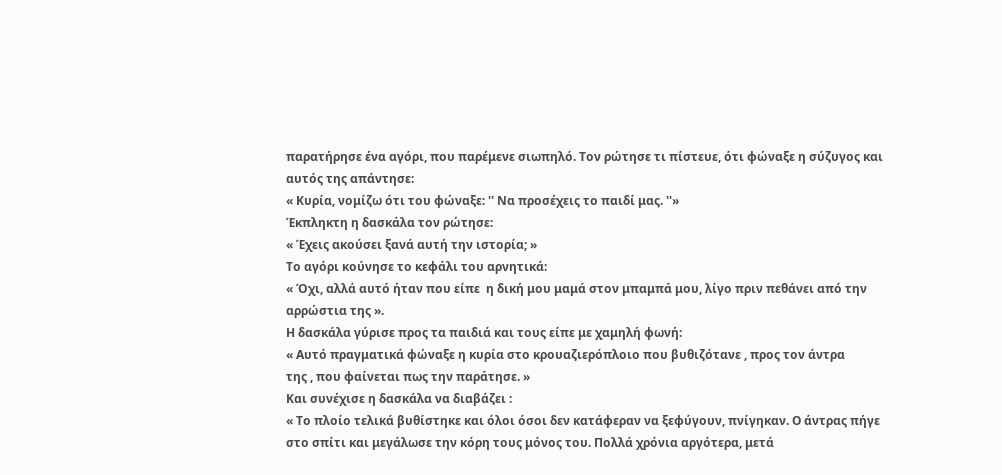παρατήρησε ένα αγόρι, που παρέμενε σιωπηλό. Τον ρώτησε τι πίστευε, ότι φώναξε η σύζυγος και αυτός της απάντησε:
« Κυρία, νομίζω ότι του φώναξε: '' Να προσέχεις το παιδί μας. ''»
Έκπληκτη η δασκάλα τον ρώτησε:
« Έχεις ακούσει ξανά αυτή την ιστορία; »
Το αγόρι κούνησε το κεφάλι του αρνητικά:
« Όχι, αλλά αυτό ήταν που είπε  η δική μου μαμά στον μπαμπά μου, λίγο πριν πεθάνει από την αρρώστια της ».
Η δασκάλα γύρισε προς τα παιδιά και τους είπε με χαμηλή φωνή:
« Αυτό πραγματικά φώναξε η κυρία στο κρουαζιερόπλοιο που βυθιζότανε , προς τον άντρα
της , που φαίνεται πως την παράτησε. »
Και συνέχισε η δασκάλα να διαβάζει :
« Το πλοίο τελικά βυθίστηκε και όλοι όσοι δεν κατάφεραν να ξεφύγουν, πνίγηκαν. Ο άντρας πήγε στο σπίτι και μεγάλωσε την κόρη τους μόνος του. Πολλά χρόνια αργότερα, μετά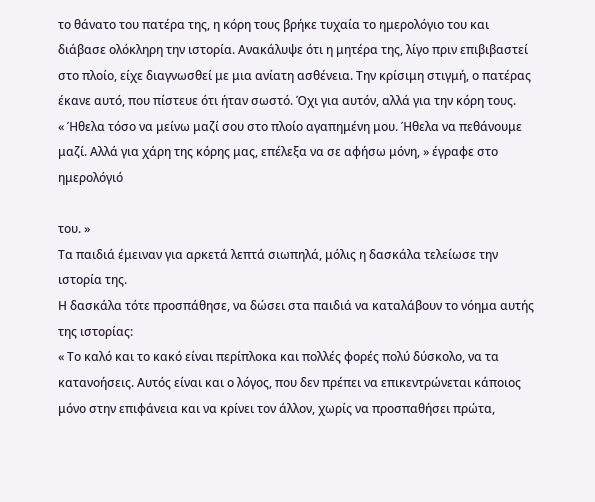το θάνατο του πατέρα της, η κόρη τους βρήκε τυχαία το ημερολόγιο του και διάβασε ολόκληρη την ιστορία. Ανακάλυψε ότι η μητέρα της, λίγο πριν επιβιβαστεί στο πλοίο, είχε διαγνωσθεί με μια ανίατη ασθένεια. Την κρίσιμη στιγμή, ο πατέρας έκανε αυτό, που πίστευε ότι ήταν σωστό. Όχι για αυτόν, αλλά για την κόρη τους.
« Ήθελα τόσο να μείνω μαζί σου στο πλοίο αγαπημένη μου. Ήθελα να πεθάνουμε μαζί. Αλλά για χάρη της κόρης μας, επέλεξα να σε αφήσω μόνη, » έγραφε στο ημερολόγιό

του. »
Τα παιδιά έμειναν για αρκετά λεπτά σιωπηλά, μόλις η δασκάλα τελείωσε την ιστορία της.
Η δασκάλα τότε προσπάθησε, να δώσει στα παιδιά να καταλάβουν το νόημα αυτής της ιστορίας:
« Το καλό και το κακό είναι περίπλοκα και πολλές φορές πολύ δύσκολο, να τα κατανοήσεις. Αυτός είναι και ο λόγος, που δεν πρέπει να επικεντρώνεται κάποιος μόνο στην επιφάνεια και να κρίνει τον άλλον, χωρίς να προσπαθήσει πρώτα,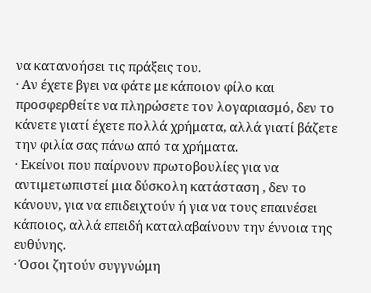να κατανοήσει τις πράξεις του.
· Αν έχετε βγει να φάτε με κάποιον φίλο και προσφερθείτε να πληρώσετε τον λογαριασμό, δεν το κάνετε γιατί έχετε πολλά χρήματα, αλλά γιατί βάζετε την φιλία σας πάνω από τα χρήματα.
· Εκείνοι που παίρνουν πρωτοβουλίες για να αντιμετωπιστεί μια δύσκολη κατάσταση , δεν το κάνουν, για να επιδειχτούν ή για να τους επαινέσει κάποιος, αλλά επειδή καταλαβαίνουν την έννοια της ευθύνης.
· Όσοι ζητούν συγγνώμη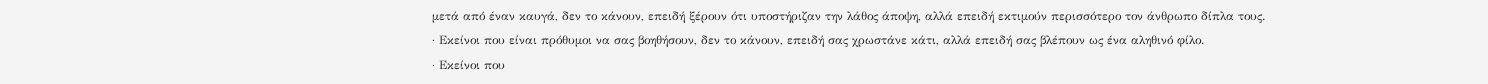μετά από έναν καυγά, δεν το κάνουν, επειδή ξέρουν ότι υποστήριζαν την λάθος άποψη, αλλά επειδή εκτιμούν περισσότερο τον άνθρωπο δίπλα τους.
· Εκείνοι που είναι πρόθυμοι να σας βοηθήσουν, δεν το κάνουν, επειδή σας χρωστάνε κάτι, αλλά επειδή σας βλέπουν ως ένα αληθινό φίλο.
· Εκείνοι που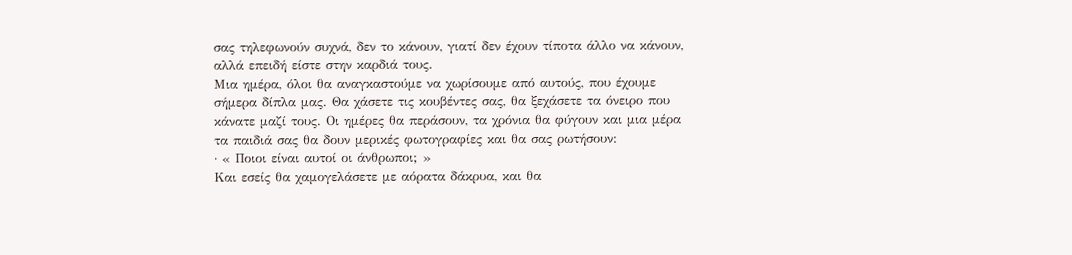σας τηλεφωνούν συχνά, δεν το κάνουν, γιατί δεν έχουν τίποτα άλλο να κάνουν, αλλά επειδή είστε στην καρδιά τους.
Μια ημέρα, όλοι θα αναγκαστούμε να χωρίσουμε από αυτούς, που έχουμε σήμερα δίπλα μας. Θα χάσετε τις κουβέντες σας, θα ξεχάσετε τα όνειρο που κάνατε μαζί τους. Οι ημέρες θα περάσουν, τα χρόνια θα φύγουν και μια μέρα τα παιδιά σας θα δουν μερικές φωτογραφίες και θα σας ρωτήσουν:
· « Ποιοι είναι αυτοί οι άνθρωποι; »
Και εσείς θα χαμογελάσετε με αόρατα δάκρυα, και θα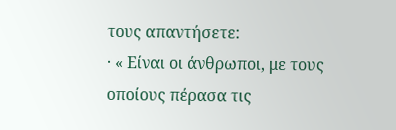τους απαντήσετε:
· « Είναι οι άνθρωποι, με τους οποίους πέρασα τις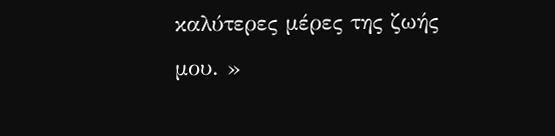καλύτερες μέρες της ζωής μου. »